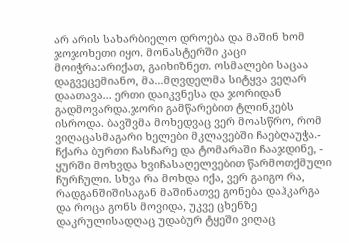არ არის სახარბიელო დროება და მაშინ ხომ ჯოჯოხეთი იყო. მონასტერში კაცი მოიჭრა:არიქათ, გაიხიზნეთ. ოსმალები საცაა დაგვეცემიანო, მა...მღვდელმა სიტყვა ვეღარ დაათავა... ერთი დაიკვნესა და ჯორიდან გადმოვარდა.ჯორი გამწარებით ტლინკებს ისროდა. ბავშვმა მოხედვაც ვერ მოასწრო, რომ ვიღაცასმაგარი ხელები მკლავებში ჩაებღაუჭა.- ჩქარა ბურთი ჩასჩარე და ტომარაში ჩააჯდინე, - ყურში მოხვდა ხვიჩასაღელვებით წარმოთქმული ჩურჩული. სხვა რა მოხდა იქა, ვერ გაიგო რა, რადგანშიშისაგან მაშინათვე გონება დაჰკარგა და როცა გონს მოვიდა, უკვე ცხენზე დაკრულისადღაც უდაბურ ტყეში ვიღაც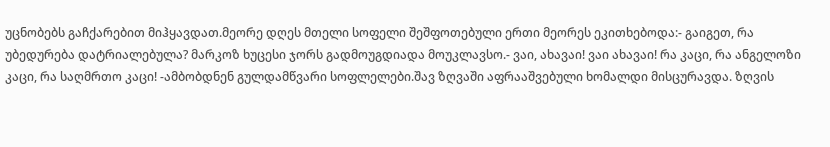უცნობებს გაჩქარებით მიჰყავდათ.მეორე დღეს მთელი სოფელი შეშფოთებული ერთი მეორეს ეკითხებოდა:- გაიგეთ, რა უბედურება დატრიალებულა? მარკოზ ხუცესი ჯორს გადმოუგდიადა მოუკლავსო.- ვაი, ახავაი! ვაი ახავაი! რა კაცი, რა ანგელოზი კაცი, რა საღმრთო კაცი! -ამბობდნენ გულდამწვარი სოფლელები.შავ ზღვაში აფრააშვებული ხომალდი მისცურავდა. ზღვის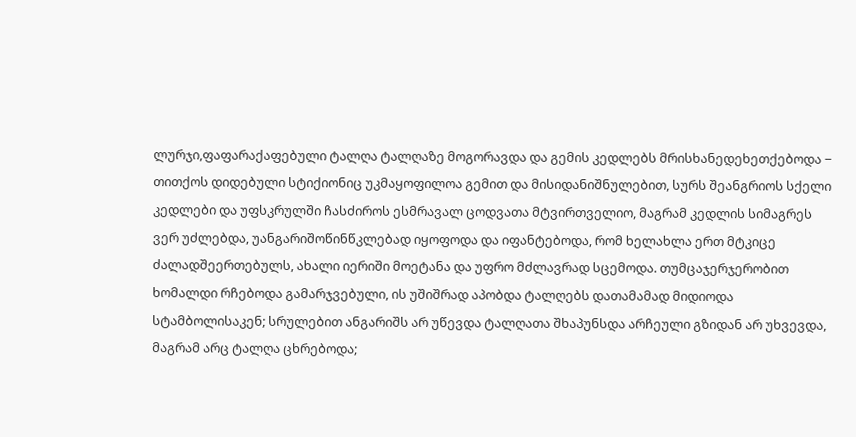ლურჯი,ფაფარაქაფებული ტალღა ტალღაზე მოგორავდა და გემის კედლებს მრისხანედეხეთქებოდა − თითქოს დიდებული სტიქიონიც უკმაყოფილოა გემით და მისიდანიშნულებით, სურს შეანგრიოს სქელი კედლები და უფსკრულში ჩასძიროს ესმრავალ ცოდვათა მტვირთველიო, მაგრამ კედლის სიმაგრეს ვერ უძლებდა, უანგარიშოწინწკლებად იყოფოდა და იფანტებოდა, რომ ხელახლა ერთ მტკიცე ძალადშეერთებულს, ახალი იერიში მოეტანა და უფრო მძლავრად სცემოდა. თუმცაჯერჯერობით ხომალდი რჩებოდა გამარჯვებული, ის უშიშრად აპობდა ტალღებს დათამამად მიდიოდა სტამბოლისაკენ; სრულებით ანგარიშს არ უწევდა ტალღათა შხაპუნსდა არჩეული გზიდან არ უხვევდა, მაგრამ არც ტალღა ცხრებოდა;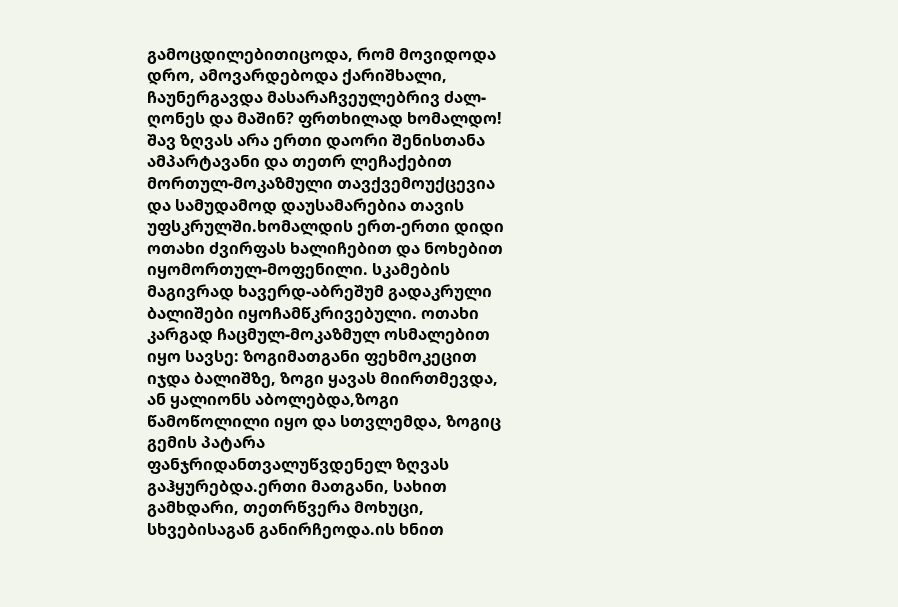გამოცდილებითიცოდა, რომ მოვიდოდა დრო, ამოვარდებოდა ქარიშხალი, ჩაუნერგავდა მასარაჩვეულებრივ ძალ-ღონეს და მაშინ? ფრთხილად ხომალდო! შავ ზღვას არა ერთი დაორი შენისთანა ამპარტავანი და თეთრ ლეჩაქებით მორთულ-მოკაზმული თავქვემოუქცევია და სამუდამოდ დაუსამარებია თავის უფსკრულში.ხომალდის ერთ-ერთი დიდი ოთახი ძვირფას ხალიჩებით და ნოხებით იყომორთულ-მოფენილი. სკამების მაგივრად ხავერდ-აბრეშუმ გადაკრული ბალიშები იყოჩამწკრივებული. ოთახი კარგად ჩაცმულ-მოკაზმულ ოსმალებით იყო სავსე: ზოგიმათგანი ფეხმოკეცით იჯდა ბალიშზე, ზოგი ყავას მიირთმევდა, ან ყალიონს აბოლებდა,ზოგი წამოწოლილი იყო და სთვლემდა, ზოგიც გემის პატარა ფანჯრიდანთვალუწვდენელ ზღვას გაჰყურებდა.ერთი მათგანი, სახით გამხდარი, თეთრწვერა მოხუცი, სხვებისაგან განირჩეოდა.ის ხნით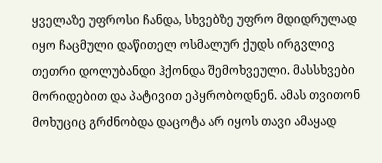ყველაზე უფროსი ჩანდა, სხვებზე უფრო მდიდრულად იყო ჩაცმული დაწითელ ოსმალურ ქუდს ირგვლივ თეთრი დოლუბანდი ჰქონდა შემოხვეული. მასსხვები მორიდებით და პატივით ეპყრობოდნენ. ამას თვითონ მოხუციც გრძნობდა დაცოტა არ იყოს თავი ამაყად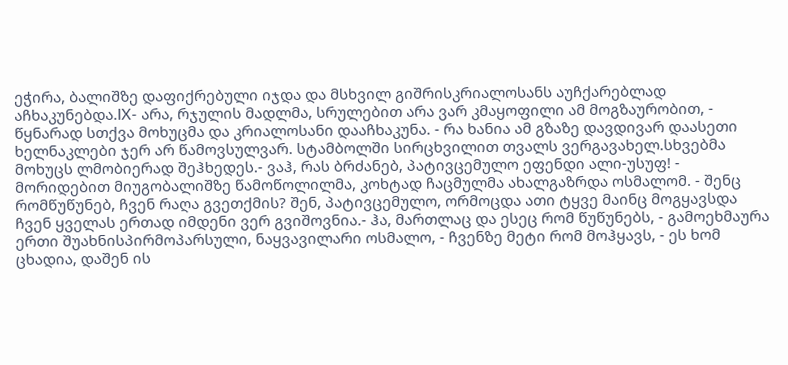ეჭირა, ბალიშზე დაფიქრებული იჯდა და მსხვილ გიშრისკრიალოსანს აუჩქარებლად აჩხაკუნებდა.IX- არა, რჯულის მადლმა, სრულებით არა ვარ კმაყოფილი ამ მოგზაურობით, -
წყნარად სთქვა მოხუცმა და კრიალოსანი დააჩხაკუნა. - რა ხანია ამ გზაზე დავდივარ დაასეთი ხელნაკლები ჯერ არ წამოვსულვარ. სტამბოლში სირცხვილით თვალს ვერგავახელ.სხვებმა მოხუცს ლმობიერად შეჰხედეს.- ვაჰ, რას ბრძანებ, პატივცემულო ეფენდი ალი-უსუფ! - მორიდებით მიუგობალიშზე წამოწოლილმა, კოხტად ჩაცმულმა ახალგაზრდა ოსმალომ. - შენც რომწუწუნებ, ჩვენ რაღა გვეთქმის? შენ, პატივცემულო, ორმოცდა ათი ტყვე მაინც მოგყავსდა ჩვენ ყველას ერთად იმდენი ვერ გვიშოვნია.- ჰა, მართლაც და ესეც რომ წუწუნებს, - გამოეხმაურა ერთი შუახნისპირმოპარსული, ნაყვავილარი ოსმალო, - ჩვენზე მეტი რომ მოჰყავს, - ეს ხომ ცხადია, დაშენ ის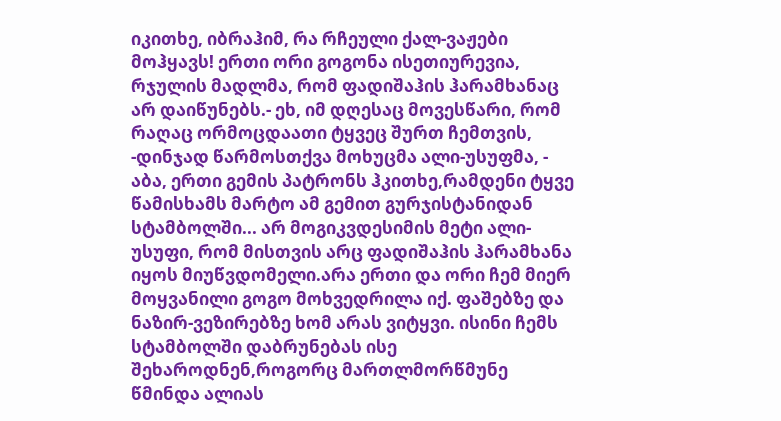იკითხე, იბრაჰიმ, რა რჩეული ქალ-ვაჟები მოჰყავს! ერთი ორი გოგონა ისეთიურევია, რჯულის მადლმა, რომ ფადიშაჰის ჰარამხანაც არ დაიწუნებს.- ეხ, იმ დღესაც მოვესწარი, რომ რაღაც ორმოცდაათი ტყვეც შურთ ჩემთვის, -დინჯად წარმოსთქვა მოხუცმა ალი-უსუფმა, - აბა, ერთი გემის პატრონს ჰკითხე,რამდენი ტყვე წამისხამს მარტო ამ გემით გურჯისტანიდან სტამბოლში... არ მოგიკვდესიმის მეტი ალი-უსუფი, რომ მისთვის არც ფადიშაჰის ჰარამხანა იყოს მიუწვდომელი.არა ერთი და ორი ჩემ მიერ მოყვანილი გოგო მოხვედრილა იქ. ფაშებზე და ნაზირ-ვეზირებზე ხომ არას ვიტყვი. ისინი ჩემს სტამბოლში დაბრუნებას ისე შეხაროდნენ,როგორც მართლმორწმუნე წმინდა ალიას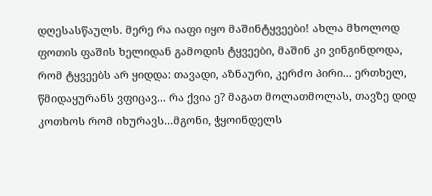დღესასწაულს. მერე რა იაფი იყო მაშინტყვეები! ახლა მხოლოდ ფოთის ფაშის ხელიდან გამოდის ტყვეები, მაშინ კი ვინგინდოდა, რომ ტყვეებს არ ყიდდა: თავადი, აზნაური, კერძო პირი... ერთხელ, წმიდაყურანს ვფიცავ... რა ქვია ე? მაგათ მოლათმოლას, თავზე დიდ კოთხოს რომ იხურავს...მგონი, ჭყოინდელს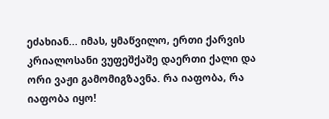ეძახიან... იმას, ყმაწვილო, ერთი ქარვის კრიალოსანი ვუფეშქაშე დაერთი ქალი და ორი ვაჟი გამომიგზავნა. რა იაფობა, რა იაფობა იყო!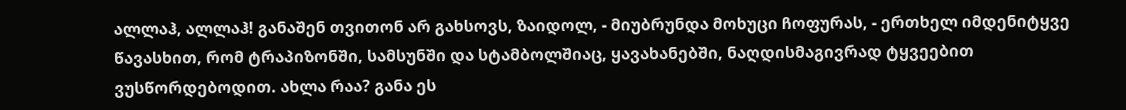ალლაჰ, ალლაჰ! განაშენ თვითონ არ გახსოვს, ზაიდოლ, - მიუბრუნდა მოხუცი ჩოფურას, - ერთხელ იმდენიტყვე წავასხით, რომ ტრაპიზონში, სამსუნში და სტამბოლშიაც, ყავახანებში, ნაღდისმაგივრად ტყვეებით ვუსწორდებოდით. ახლა რაა? განა ეს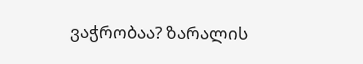ვაჭრობაა? ზარალის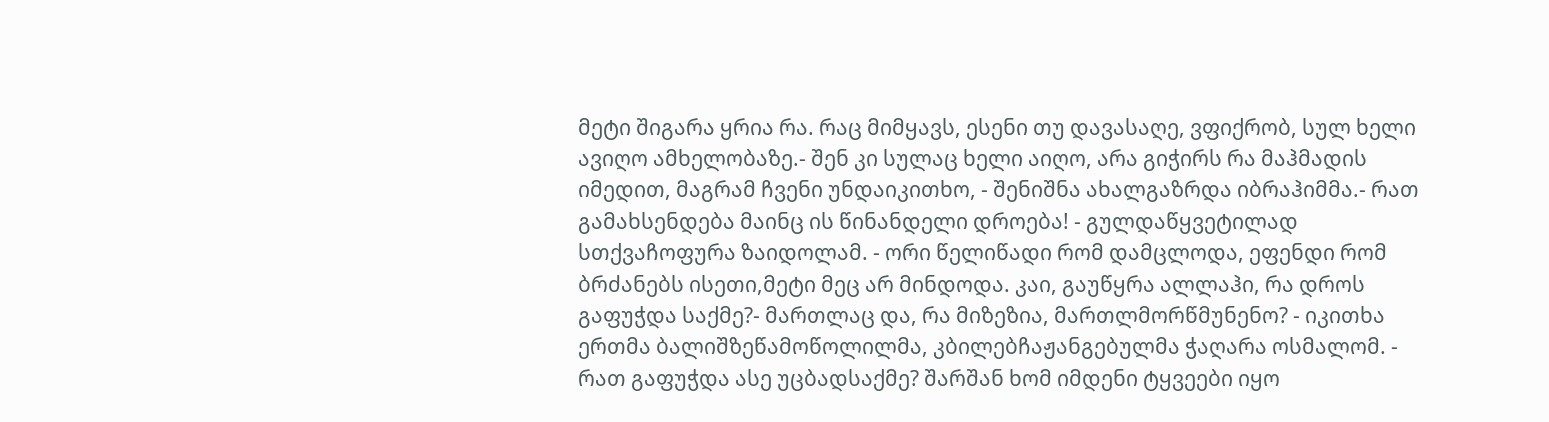მეტი შიგარა ყრია რა. რაც მიმყავს, ესენი თუ დავასაღე, ვფიქრობ, სულ ხელი ავიღო ამხელობაზე.- შენ კი სულაც ხელი აიღო, არა გიჭირს რა მაჰმადის იმედით, მაგრამ ჩვენი უნდაიკითხო, - შენიშნა ახალგაზრდა იბრაჰიმმა.- რათ გამახსენდება მაინც ის წინანდელი დროება! - გულდაწყვეტილად სთქვაჩოფურა ზაიდოლამ. - ორი წელიწადი რომ დამცლოდა, ეფენდი რომ ბრძანებს ისეთი,მეტი მეც არ მინდოდა. კაი, გაუწყრა ალლაჰი, რა დროს გაფუჭდა საქმე?- მართლაც და, რა მიზეზია, მართლმორწმუნენო? - იკითხა ერთმა ბალიშზეწამოწოლილმა, კბილებჩაჟანგებულმა ჭაღარა ოსმალომ. - რათ გაფუჭდა ასე უცბადსაქმე? შარშან ხომ იმდენი ტყვეები იყო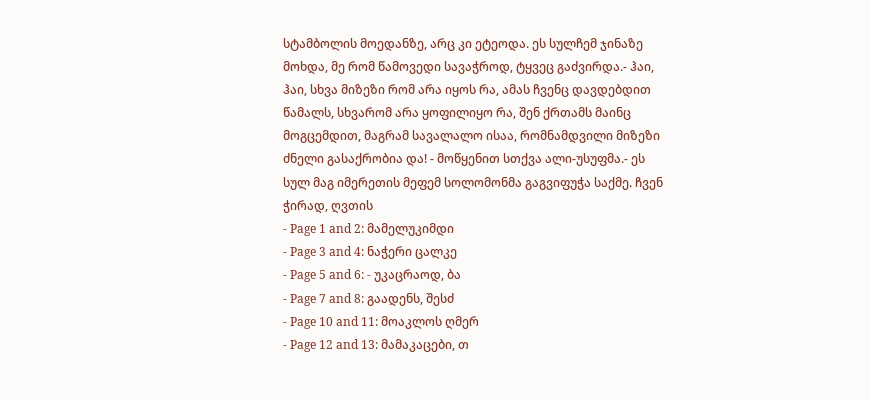სტამბოლის მოედანზე, არც კი ეტეოდა. ეს სულჩემ ჯინაზე მოხდა, მე რომ წამოვედი სავაჭროდ, ტყვეც გაძვირდა.- ჰაი, ჰაი, სხვა მიზეზი რომ არა იყოს რა, ამას ჩვენც დავდებდით წამალს, სხვარომ არა ყოფილიყო რა, შენ ქრთამს მაინც მოგცემდით, მაგრამ სავალალო ისაა, რომნამდვილი მიზეზი ძნელი გასაქრობია და! - მოწყენით სთქვა ალი-უსუფმა.- ეს სულ მაგ იმერეთის მეფემ სოლომონმა გაგვიფუჭა საქმე. ჩვენ ჭირად, ღვთის
- Page 1 and 2: მამელუკიმდი
- Page 3 and 4: ნაჭერი ცალკე
- Page 5 and 6: - უკაცრაოდ, ბა
- Page 7 and 8: გაადენს, შესძ
- Page 10 and 11: მოაკლოს ღმერ
- Page 12 and 13: მამაკაცები, თ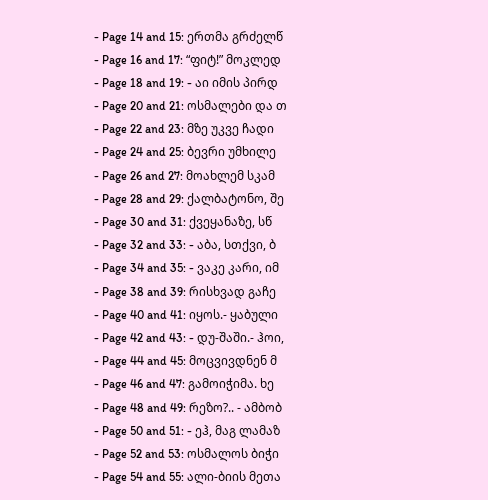- Page 14 and 15: ერთმა გრძელწ
- Page 16 and 17: “ფიტ!” მოკლედ
- Page 18 and 19: - აი იმის პირდ
- Page 20 and 21: ოსმალები და თ
- Page 22 and 23: მზე უკვე ჩადი
- Page 24 and 25: ბევრი უმხილე
- Page 26 and 27: მოახლემ სკამ
- Page 28 and 29: ქალბატონო, შე
- Page 30 and 31: ქვეყანაზე, სწ
- Page 32 and 33: - აბა, სთქვი, ბ
- Page 34 and 35: - ვაკე კარი, იმ
- Page 38 and 39: რისხვად გაჩე
- Page 40 and 41: იყოს.- ყაბული
- Page 42 and 43: - დუ-შაში.- ჰოი,
- Page 44 and 45: მოცვივდნენ მ
- Page 46 and 47: გამოიჭიმა. ხე
- Page 48 and 49: რეზო?.. - ამბობ
- Page 50 and 51: - ეჰ, მაგ ლამაზ
- Page 52 and 53: ოსმალოს ბიჭი
- Page 54 and 55: ალი-ბიის მეთა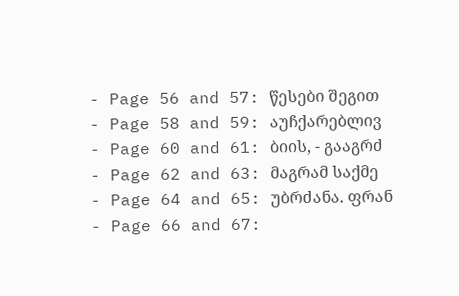- Page 56 and 57: წესები შეგით
- Page 58 and 59: აუჩქარებლივ
- Page 60 and 61: ბიის, - გააგრძ
- Page 62 and 63: მაგრამ საქმე
- Page 64 and 65: უბრძანა. ფრან
- Page 66 and 67: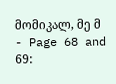მომიკალ, მე მ
- Page 68 and 69: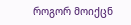როგორ მოიქცნ